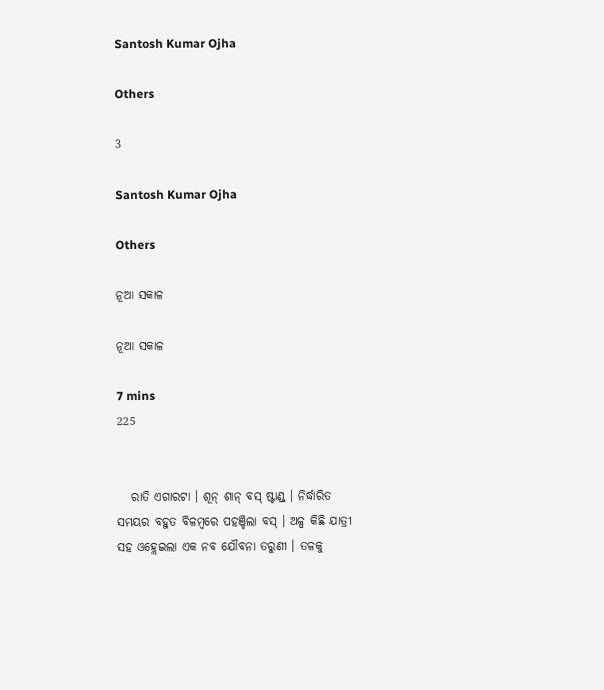Santosh Kumar Ojha

Others

3

Santosh Kumar Ojha

Others

ନୂଆ ସକାଳ

ନୂଆ ସକାଳ

7 mins
225


   ରାତି ଏଗାରଟା । ଶୂନ୍ ଶାନ୍ ବସ୍ ଷ୍ଟାଣ୍ଡ୍ । ନିର୍ଦ୍ଧାରିତ ସମୟର ବହୁତ ବିଳମ୍ବରେ ପହଞ୍ଚିଲା ବସ୍ । ଅଳ୍ପ କିଛି ଯାତ୍ରୀ ସହ ଓହ୍ଲେଇଲା ଏକ ନବ ଯୌବନା ତରୁଣୀ । ତଳକୁ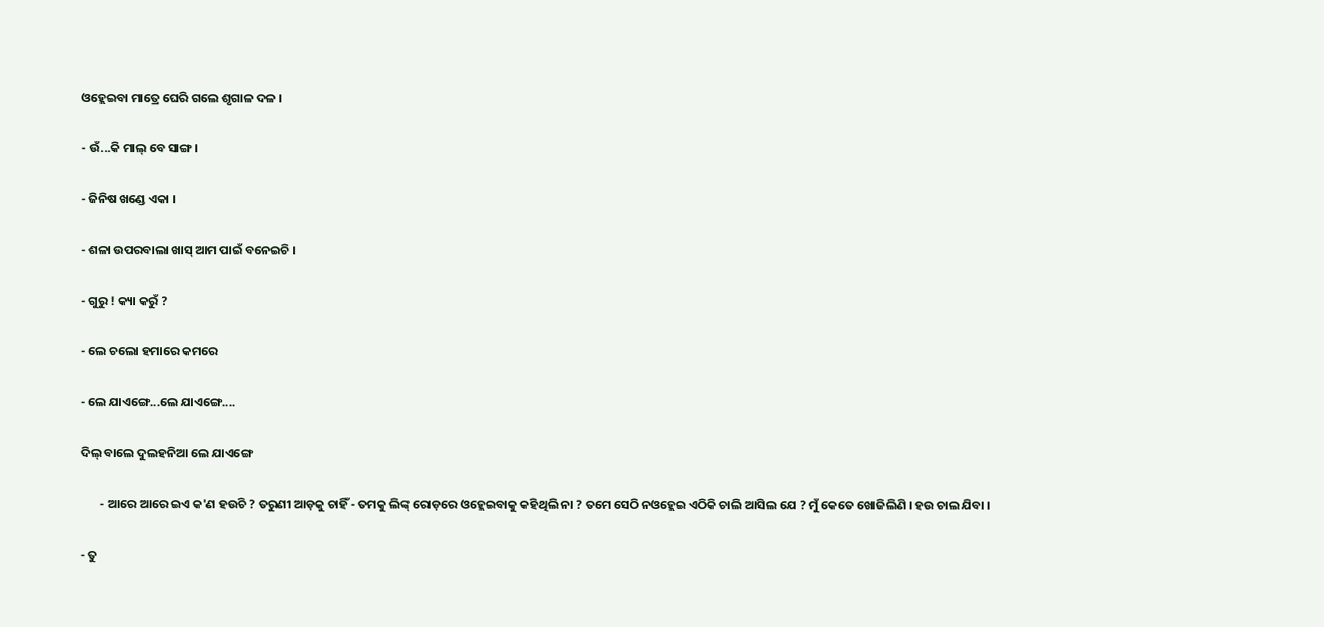ଓହ୍ଲେଇବା ମାତ୍ରେ ଘେରି ଗଲେ ଶୃଗାଳ ଦଳ ।

- ଉଁ...କି ମାଲ୍ ବେ ସାଙ୍ଗ ।

- ଜିନିଷ ଖଣ୍ଡେ ଏକା ।

- ଶଳା ଉପରବାଲା ଖାସ୍ ଆମ ପାଇଁ ବନେଇଚି ।

- ଗୁରୁ ! କ୍ୟା କରୁଁ ?

- ଲେ ଚଲୋ ହମାରେ କମରେ

- ଲେ ଯାଏଙ୍ଗେ...ଲେ ଯାଏଙ୍ଗେ....

ଦିଲ୍ ବାଲେ ଦୁଲହନିଆ ଲେ ଯାଏଙ୍ଗେ

       - ଆରେ ଆରେ ଇଏ କ'ଣ ହଉଚି ? ତରୁଣୀ ଆଡ଼କୁ ଚାହିଁ - ତମକୁ ଲିଙ୍କ୍ ରୋଡ଼ରେ ଓହ୍ଲେଇବାକୁ କହିଥିଲି ନା ? ତମେ ସେଠି ନଓହ୍ଲେଇ ଏଠିକି ଚାଲି ଆସିଲ ଯେ ? ମୁଁ କେତେ ଖୋଜିଲିଣି । ହଉ ଚାଲ ଯିବା ।

- ତୁ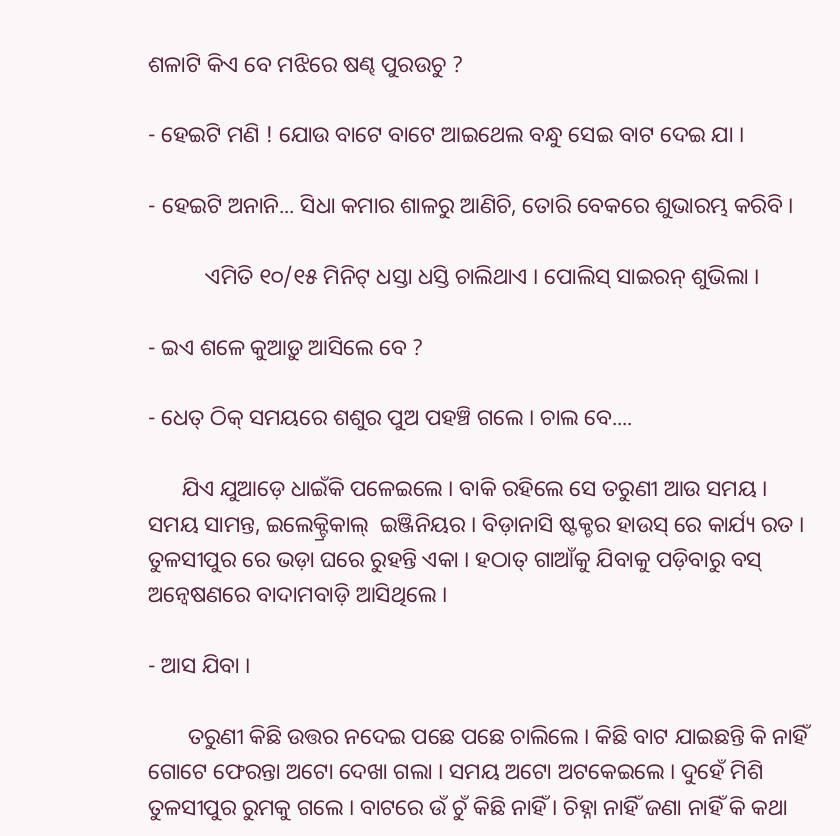ଶଳାଟି କିଏ ବେ ମଝିରେ ଷଣ୍ଢ ପୁରଉଚୁ ?

- ହେଇଟି ମଣି ! ଯୋଉ ବାଟେ ବାଟେ ଆଇଥେଲ ବନ୍ଧୁ ସେଇ ବାଟ ଦେଇ ଯା ।

- ହେଇଟି ଅନାନି... ସିଧା କମାର ଶାଳରୁ ଆଣିଚି, ତୋରି ବେକରେ ଶୁଭାରମ୍ଭ କରିବି ।

          ଏମିତି ୧୦/୧୫ ମିନିଟ୍ ଧସ୍ତା ଧସ୍ତି ଚାଲିଥାଏ । ପୋଲିସ୍ ସାଇରନ୍ ଶୁଭିଲା ।

- ଇଏ ଶଳେ କୁଆଡ଼ୁ ଆସିଲେ ବେ ?

- ଧେତ୍ ଠିକ୍ ସମୟରେ ଶଶୁର ପୁଅ ପହଞ୍ଚି ଗଲେ । ଚାଲ ବେ....

      ଯିଏ ଯୁଆଡ଼େ ଧାଇଁକି ପଳେଇଲେ । ବାକି ରହିଲେ ସେ ତରୁଣୀ ଆଉ ସମୟ । ସମୟ ସାମନ୍ତ, ଇଲେକ୍ଟ୍ରିକାଲ୍  ଇଞ୍ଜିନିୟର । ବିଡ଼ାନାସି ଷ୍ଟକ୍ଚର ହାଉସ୍ ରେ କାର୍ଯ୍ୟ ରତ । ତୁଳସୀପୁର ରେ ଭଡ଼ା ଘରେ ରୁହନ୍ତି ଏକା । ହଠାତ୍ ଗାଆଁକୁ ଯିବାକୁ ପଡ଼ିବାରୁ ବସ୍ ଅନ୍ୱେଷଣରେ ବାଦାମବାଡ଼ି ଆସିଥିଲେ ।

- ଆସ ଯିବା ।

       ତରୁଣୀ କିଛି ଉତ୍ତର ନଦେଇ ପଛେ ପଛେ ଚାଲିଲେ । କିଛି ବାଟ ଯାଇଛନ୍ତି କି ନାହିଁ ଗୋଟେ ଫେରନ୍ତା ଅଟୋ ଦେଖା ଗଲା । ସମୟ ଅଟୋ ଅଟକେଇଲେ । ଦୁହେଁ ମିଶି ତୁଳସୀପୁର ରୁମକୁ ଗଲେ । ବାଟରେ ଉଁ ଚୁଁ କିଛି ନାହିଁ । ଚିହ୍ନା ନାହିଁ ଜଣା ନାହିଁ କି କଥା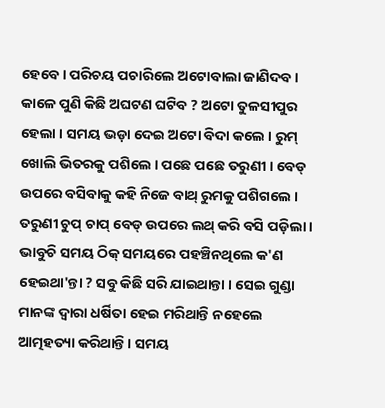ହେବେ । ପରିଚୟ ପଚାରିଲେ ଅଟୋବାଲା ଜାଣିଦବ । କାଳେ ପୁଣି କିଛି ଅଘଟଣ ଘଟିବ ? ଅଟୋ ତୁଳସୀପୁର ହେଲା । ସମୟ ଭଡ଼ା ଦେଇ ଅଟୋ ବିଦା କଲେ । ରୁମ୍ ଖୋଲି ଭିତରକୁ ପଶିଲେ । ପଛେ ପଛେ ତରୁଣୀ । ବେଡ୍ ଉପରେ ବସିବାକୁ କହି ନିଜେ ବାଥ୍ ରୁମକୁ ପଶିଗଲେ । ତରୁଣୀ ଚୁପ୍ ଚାପ୍ ବେଡ୍ ଉପରେ ଲଥ୍ କରି ବସି ପଡ଼ିଲା । ଭାବୁଚି ସମୟ ଠିକ୍ ସମୟରେ ପହଞ୍ଚିନଥିଲେ କ'ଣ ହେଇଥା'ନ୍ତା ? ସବୁ କିଛି ସରି ଯାଇଥାନ୍ତା । ସେଇ ଗୁଣ୍ଡା ମାନଙ୍କ ଦ୍ୱାରା ଧର୍ଷିତା ହେଇ ମରିଥାନ୍ତି ନହେଲେ ଆତ୍ମହତ୍ୟା କରିଥାନ୍ତି । ସମୟ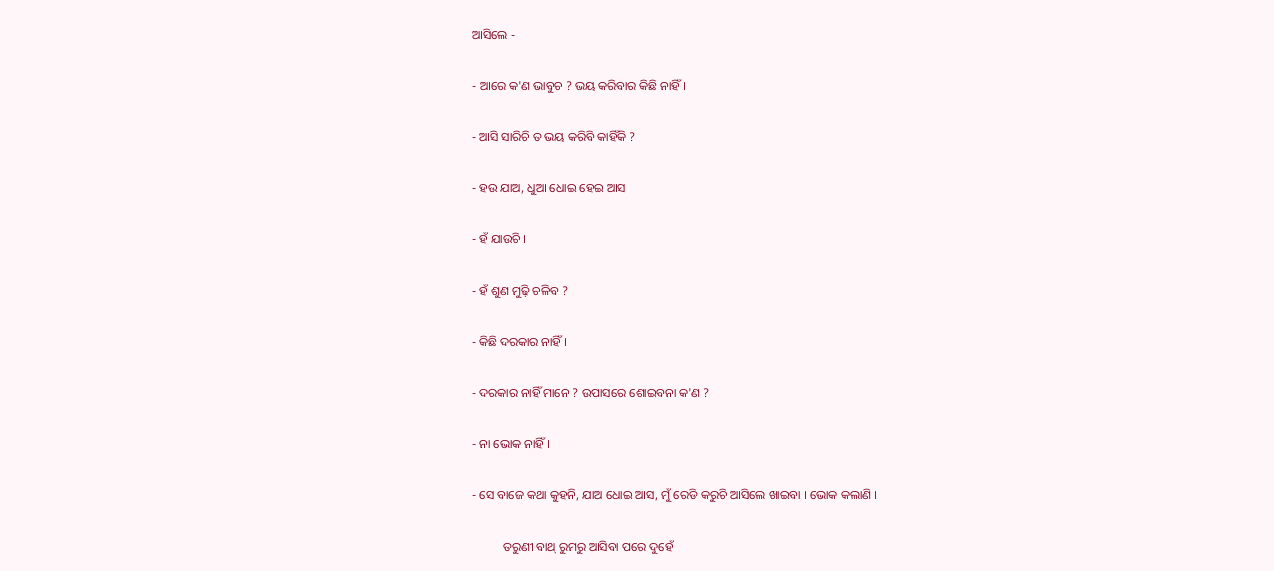ଆସିଲେ -

- ଆରେ କ'ଣ ଭାବୁଚ ? ଭୟ କରିବାର କିଛି ନାହିଁ ।

- ଆସି ସାରିଚି ତ ଭୟ କରିବି କାହିଁକି ?

- ହଉ ଯାଅ, ଧୁଆ ଧୋଇ ହେଇ ଆସ

- ହଁ ଯାଉଚି ।

- ହଁ ଶୁଣ ମୁଢ଼ି ଚଳିବ ?

- କିଛି ଦରକାର ନାହିଁ ।

- ଦରକାର ନାହିଁ ମାନେ ? ଉପାସରେ ଶୋଇବନା କ'ଣ ?

- ନା ଭୋକ ନାହିଁ ।

- ସେ ବାଜେ କଥା କୁହନି, ଯାଅ ଧୋଇ ଆସ, ମୁଁ ରେଡି କରୁଚି ଆସିଲେ ଖାଇବା । ଭୋକ କଲାଣି ।

          ତରୁଣୀ ବାଥ୍ ରୁମରୁ ଆସିବା ପରେ ଦୁହେଁ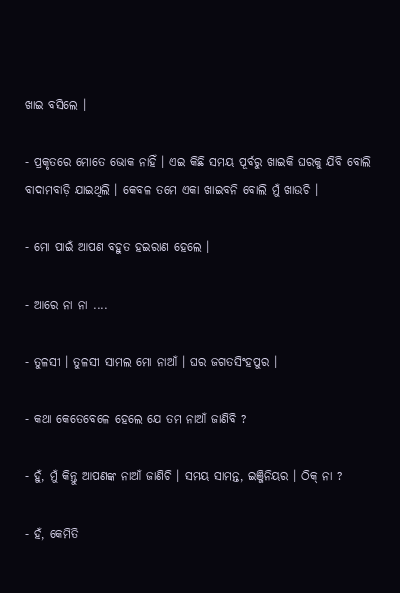ଖାଇ ବସିଲେ ।

- ପ୍ରକୃତରେ ମୋତେ ଭୋକ ନାହିଁ । ଏଇ କିଛି ସମୟ ପୂର୍ବରୁ ଖାଇକି ଘରକୁ ଯିବି ବୋଲି ବାଦାମବାଡ଼ି ଯାଇଥିଲି । କେବଳ ତମେ ଏକା ଖାଇବନି ବୋଲି ମୁଁ ଖାଉଚି ।

- ମୋ ପାଇଁ ଆପଣ ବହୁତ ହଇରାଣ ହେଲେ ।

- ଆରେ ନା ନା ....

- ତୁଳସୀ । ତୁଳସୀ ସାମଲ ମୋ ନାଆଁ । ଘର ଜଗତସିଂହପୁର ।

- କଥା କେତେବେଳେ ହେଲେ ଯେ ତମ ନାଆଁ ଜାଣିବି ?

- ହୁଁ, ମୁଁ କିନ୍ତୁ ଆପଣଙ୍କ ନାଆଁ ଜାଣିଚି । ସମୟ ସାମନ୍ତ, ଇଞ୍ଜିନିୟର । ଠିକ୍ ନା ?

- ହଁ, କେମିତି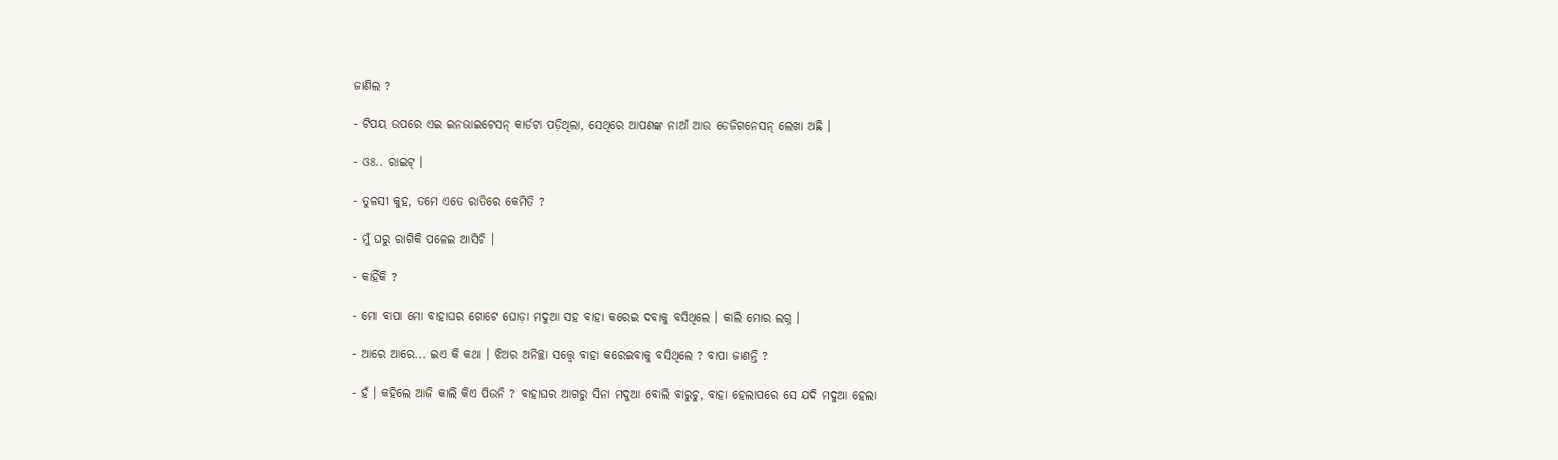ଜାଣିଲ ?

- ଟିପୟ ଉପରେ ଏଇ ଇନଭାଇଟେସନ୍ କାର୍ଡଟା ପଡ଼ିଥିଲା, ସେଥିରେ ଆପଣଙ୍କ ନାଆଁ ଆଉ ଡେଜିଗନେସନ୍ ଲେଖା ଅଛି ।

- ଓଃ.. ରାଇଟ୍ ।

- ତୁଳସୀ କୁହ, ତମେ ଏତେ ରାତିରେ କେମିତି ?

- ମୁଁ ଘରୁ ରାଗିକି ପଳେଇ ଆସିଚି ।

- କାହିଁକି ?

- ମୋ ବାପା ମୋ ବାହାଘର ଗୋଟେ ଘୋଡ଼ା ମଦୁଆ ସହ ବାହା କରେଇ ଦବାକୁ ବସିଥିଲେ । କାଲି ମୋର ଲଗ୍ନ ।

- ଆରେ ଆରେ... ଇଏ କି କଥା । ଝିଅର ଅନିଚ୍ଛା ସତ୍ତ୍ୱେ ବାହା କରେଇବାକୁ ବସିଥିଲେ ? ବାପା ଜାଣନ୍ତି ?

- ହଁ । କହିଲେ ଆଜି କାଲି କିଏ ପିଉନି ? ବାହାଘର ଆଗରୁ ସିନା ମଦୁଆ ବୋଲି ବାରୁଚୁ, ବାହା ହେଲାପରେ ସେ ଯଦି ମଦୁଆ ହେଲା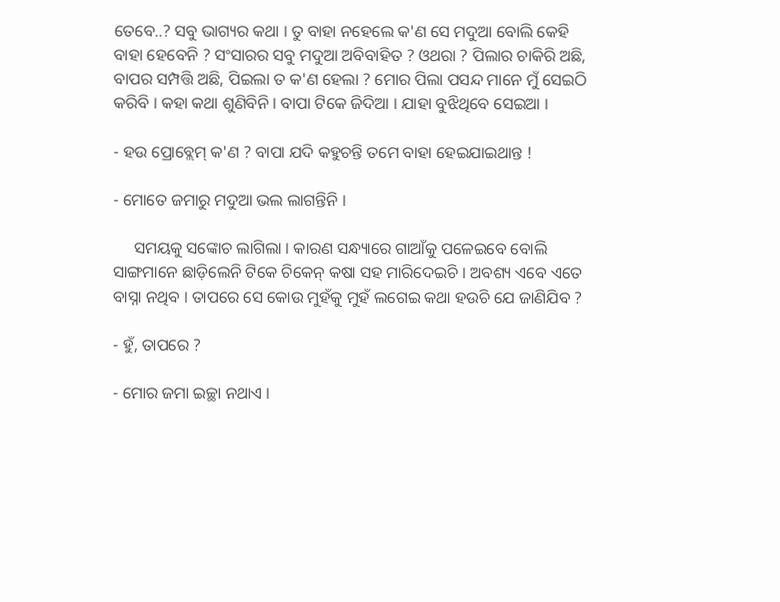ତେବେ..? ସବୁ ଭାଗ୍ୟର କଥା । ତୁ ବାହା ନହେଲେ କ'ଣ ସେ ମଦୁଆ ବୋଲି କେହି ବାହା ହେବେନି ? ସଂସାରର ସବୁ ମଦୁଆ ଅବିବାହିତ ? ଓଥରା ? ପିଲାର ଚାକିରି ଅଛି, ବାପର ସମ୍ପତ୍ତି ଅଛି, ପିଇଲା ତ କ'ଣ ହେଲା ? ମୋର ପିଲା ପସନ୍ଦ ମାନେ ମୁଁ ସେଇଠି କରିବି । କହା କଥା ଶୁଣିବିନି । ବାପା ଟିକେ ଜିଦିଆ । ଯାହା ବୁଝିଥିବେ ସେଇଆ ।

- ହଉ ପ୍ରୋବ୍ଲେମ୍ କ'ଣ ? ବାପା ଯଦି କହୁଚନ୍ତି ତମେ ବାହା ହେଇଯାଇଥାନ୍ତ !

- ମୋତେ ଜମାରୁ ମଦୁଆ ଭଲ ଲାଗନ୍ତିନି ।

     ସମୟକୁ ସଙ୍କୋଚ ଲାଗିଲା । କାରଣ ସନ୍ଧ୍ୟାରେ ଗାଆଁକୁ ପଳେଇବେ ବୋଲି ସାଙ୍ଗମାନେ ଛାଡ଼ିଲେନି ଟିକେ ଚିକେନ୍ କଷା ସହ ମାରିଦେଇଚି । ଅବଶ୍ୟ ଏବେ ଏତେ ବାସ୍ନା ନଥିବ । ତାପରେ ସେ କୋଉ ମୁହଁକୁ ମୁହଁ ଲଗେଇ କଥା ହଉଚି ଯେ ଜାଣିଯିବ ?

- ହୁଁ, ତାପରେ ?

- ମୋର ଜମା ଇଚ୍ଛା ନଥାଏ ।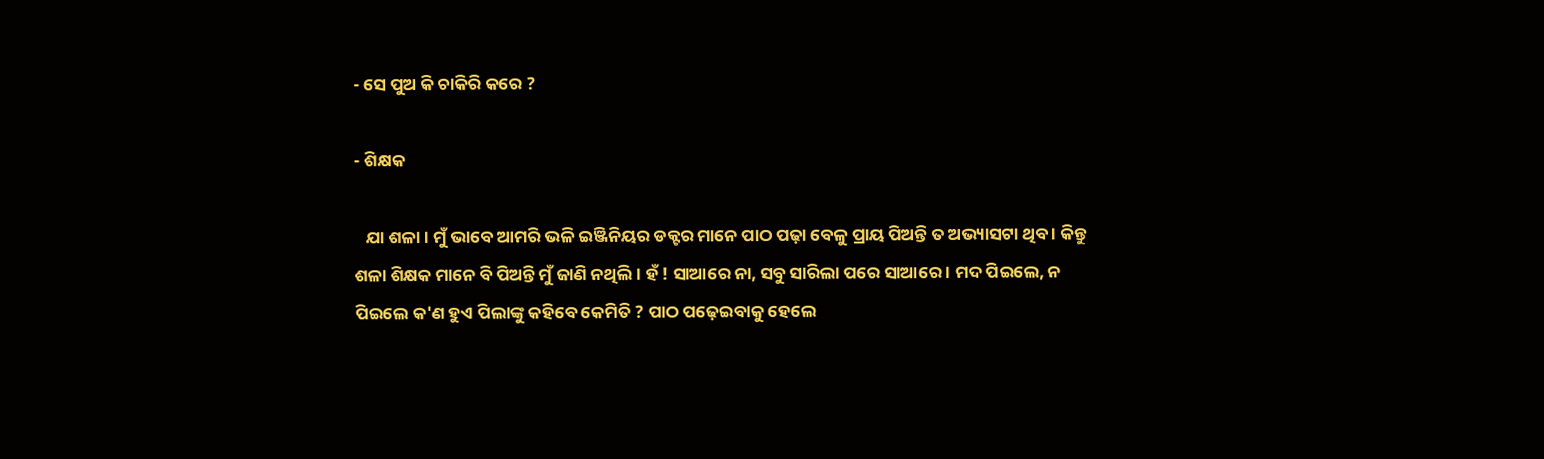- ସେ ପୁଅ କି ଚାକିରି କରେ ?

- ଶିକ୍ଷକ

   ଯା ଶଳା । ମୁଁ ଭାବେ ଆମରି ଭଳି ଇଞ୍ଜିନିୟର ଡକ୍ଟର ମାନେ ପାଠ ପଢ଼ା ବେଳୁ ପ୍ରାୟ ପିଅନ୍ତି ତ ଅଭ୍ୟାସଟା ଥିବ । କିନ୍ତୁ ଶଳା ଶିକ୍ଷକ ମାନେ ବି ପିଅନ୍ତି ମୁଁ ଜାଣି ନଥିଲି । ହଁ ! ସାଆରେ ନା, ସବୁ ସାରିଲା ପରେ ସାଆରେ । ମଦ ପିଇଲେ, ନ ପିଇଲେ କ'ଣ ହୁଏ ପିଲାଙ୍କୁ କହିବେ କେମିତି ? ପାଠ ପଢ଼େଇବାକୁ ହେଲେ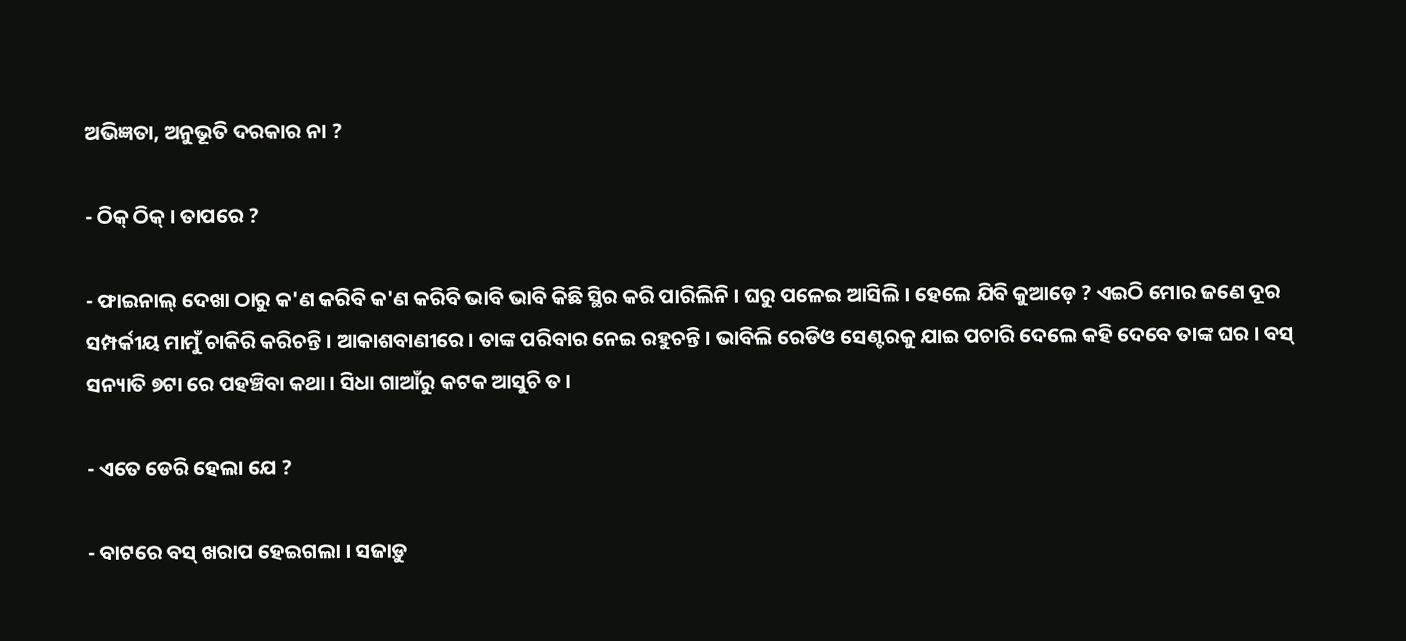ଅଭିଜ୍ଞତା, ଅନୁଭୂତି ଦରକାର ନା ?

- ଠିକ୍ ଠିକ୍ । ତାପରେ ?

- ଫାଇନାଲ୍ ଦେଖା ଠାରୁ କ'ଣ କରିବି କ'ଣ କରିବି ଭାବି ଭାବି କିଛି ସ୍ଥିର କରି ପାରିଲିନି । ଘରୁ ପଳେଇ ଆସିଲି । ହେଲେ ଯିବି କୁଆଡ଼େ ? ଏଇଠି ମୋର ଜଣେ ଦୂର ସମ୍ପର୍କୀୟ ମାମୁଁ ଚାକିରି କରିଚନ୍ତି । ଆକାଶବାଣୀରେ । ତାଙ୍କ ପରିବାର ନେଇ ରହୁଚନ୍ତି । ଭାବିଲି ରେଡିଓ ସେଣ୍ଟରକୁ ଯାଇ ପଚାରି ଦେଲେ କହି ଦେବେ ତାଙ୍କ ଘର । ବସ୍ ସନ୍ୟାତି ୭ଟା ରେ ପହଞ୍ଚିବା କଥା । ସିଧା ଗାଆଁରୁ କଟକ ଆସୁଚି ତ ।

- ଏତେ ଡେରି ହେଲା ଯେ ?

- ବାଟରେ ବସ୍ ଖରାପ ହେଇଗଲା । ସଜାଡ଼ୁ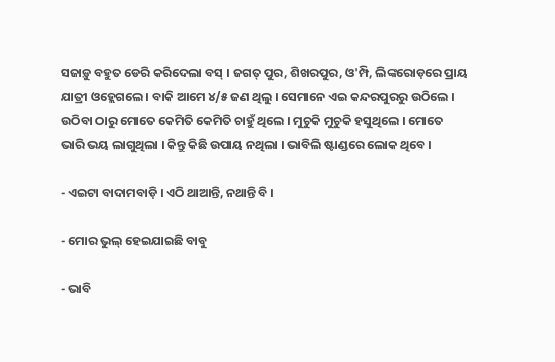ସଜାଡ଼ୁ ବହୁତ ଡେରି କରିଦେଲା ବସ୍ । ଜଗତ୍ ପୁର, ଶିଖରପୁର, ଓ'ମ୍ପି, ଲିଙ୍କରୋଡ଼ରେ ପ୍ରାୟ ଯାତ୍ରୀ ଓହ୍ଲେଗଲେ । ବାକି ଆମେ ୪/୫ ଜଣ ଥିଲୁ । ସେମାନେ ଏଇ କନ୍ଦରପୁରରୁ ଉଠିଲେ । ଉଠିବା ଠାରୁ ମୋତେ କେମିତି କେମିତି ଚାହୁଁ ଥିଲେ । ମୁଚୁକି ମୁଚୁକି ହସୁଥିଲେ । ମୋତେ ଭାରି ଭୟ ଲାଗୁଥିଲା । କିନ୍ତୁ କିଛି ଉପାୟ ନଥିଲା । ଭାବିଲି ଷ୍ଟାଣ୍ଡରେ ଲୋକ ଥିବେ ।

- ଏଇଟା ବାଦାମବାଡ଼ି । ଏଠି ଥାଆନ୍ତି, ନଥାନ୍ତି ବି ।

- ମୋର ଭୁଲ୍ ହେଇଯାଇଛି ବାବୁ

- ଭାବି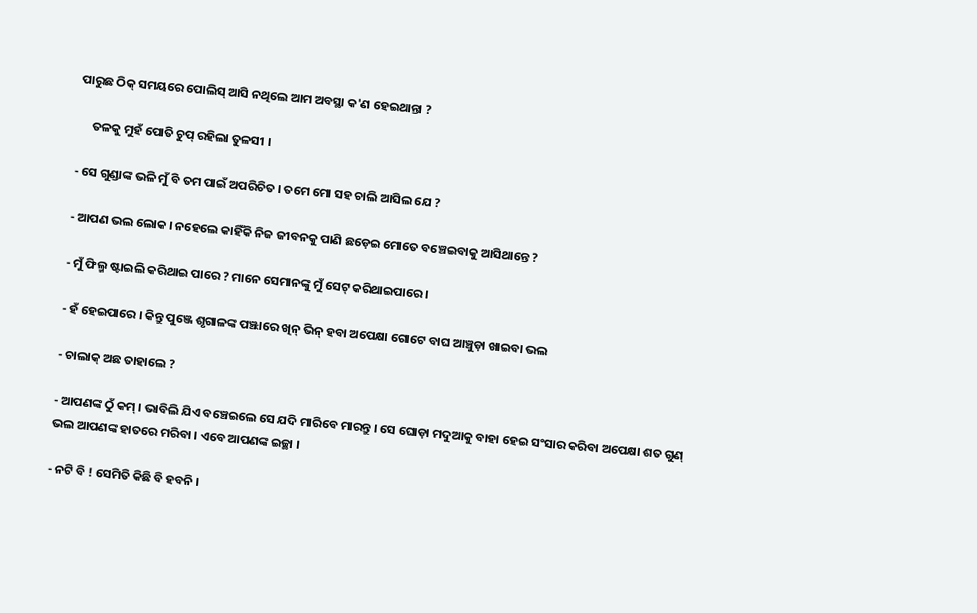ପାରୁଛ ଠିକ୍ ସମୟରେ ପୋଲିସ୍ ଆସି ନଥିଲେ ଆମ ଅବସ୍ଥା କ'ଣ ହେଇଥାନ୍ତା ?

     ତଳକୁ ମୁହଁ ପୋତି ଚୁପ୍ ରହିଲା ତୁଳସୀ ।

- ସେ ଗୁଣ୍ଡାଙ୍କ ଭଳି ମୁଁ ବି ତମ ପାଇଁ ଅପରିଚିତ । ତମେ ମୋ ସହ ଚାଲି ଆସିଲ ଯେ ?

- ଆପଣ ଭଲ ଲୋକ । ନହେଲେ କାହିଁକି ନିଜ ଜୀବନକୁ ପାଣି ଛଡ଼େଇ ମୋତେ ବଞ୍ଚେଇବାକୁ ଆସିଥାନ୍ତେ ?

- ମୁଁ ଫିଲ୍ମ ଷ୍ଟାଇଲି କରିଥାଇ ପାରେ ? ମାନେ ସେମାନଙ୍କୁ ମୁଁ ସେଟ୍ କରିଥାଇପାରେ ।

- ହଁ ହେଇପାରେ । କିନ୍ତୁ ପୁଞ୍ଜେ ଶୃଗାଳଙ୍କ ପଞ୍ଝାରେ ଖିନ୍ ଭିନ୍ ହବା ଅପେକ୍ଷା ଗୋଟେ ବାଘ ଆଞ୍ଚୁଡ଼ା ଖାଇବା ଭଲ

- ଚାଲାକ୍ ଅଛ ତାହାଲେ ?

- ଆପଣଙ୍କ ଠୁଁ କମ୍ । ଭାବିଲି ଯିଏ ବଞ୍ଚେଇଲେ ସେ ଯଦି ମାରିବେ ମାରନ୍ତୁ । ସେ ଘୋଡ଼ା ମଦୁଆକୁ ବାହା ହେଇ ସଂସାର କରିବା ଅପେକ୍ଷା ଶତ ଗୁଣ୍ ଭଲ ଆପଣଙ୍କ ହାତରେ ମରିବା । ଏବେ ଆପଣଙ୍କ ଇଚ୍ଛା ।

- ନଟି ବି ! ସେମିତି କିଛି ବି ହବନି ।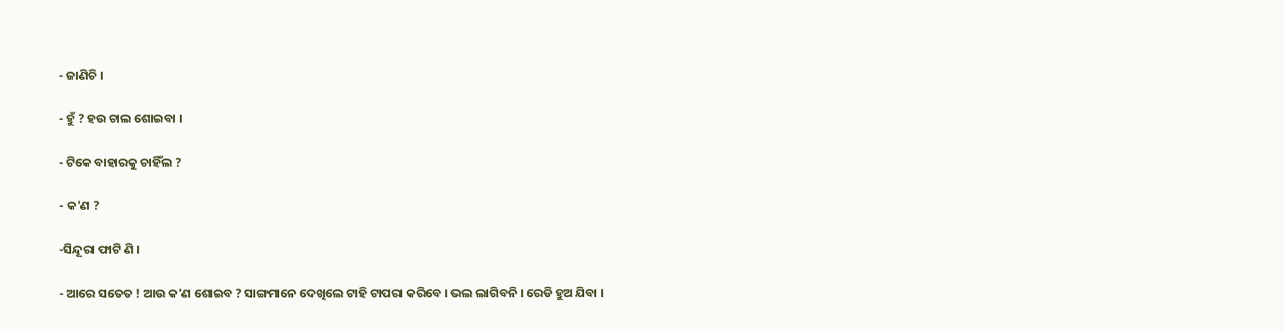- ଜାଣିଚି ।

- ହୁଁ ? ହଉ ଚାଲ ଶୋଇବା ।

- ଟିକେ ବାହାରକୁ ଚାହିଁଲ ?

- କ'ଣ ?

-ସିନ୍ଦୂରା ଫାଟି ଣି ।

- ଆରେ ସତେତ ! ଆଉ କ'ଣ ଶୋଇବ ? ସାଙ୍ଗମାନେ ଦେଖିଲେ ଟାହି ଟାପରା କରିବେ । ଭଲ ଲାଗିବନି । ରେଡି ହୁଅ ଯିବା ।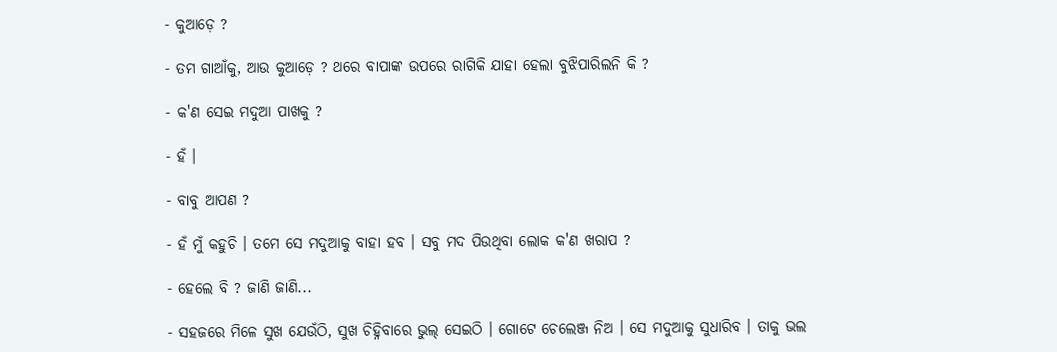- କୁଆଡ଼େ ?

- ତମ ଗାଆଁକୁ, ଆଉ କୁଆଡ଼େ ? ଥରେ ବାପାଙ୍କ ଉପରେ ରାଗିକି ଯାହା ହେଲା ବୁଝିପାରିଲନି କି ?

- କ'ଣ ସେଇ ମଦୁଆ ପାଖକୁ ?

- ହଁ ।

- ବାବୁ ଆପଣ ?

- ହଁ ମୁଁ କହୁଚି । ତମେ ସେ ମଦୁଆକୁ ବାହା ହବ । ସବୁ ମଦ ପିଉଥିବା ଲୋକ କ'ଣ ଖରାପ ?

- ହେଲେ ବି ? ଜାଣି ଜାଣି...

- ସହଜରେ ମିଳେ ସୁଖ ଯେଉଁଠି, ସୁଖ ଚିହ୍ନିବାରେ ଭୁଲ୍ ସେଇଠି । ଗୋଟେ ଚେଲେଞ୍ଜ ନିଅ । ସେ ମଦୁଆକୁ ସୁଧାରିବ । ତାକୁ ଭଲ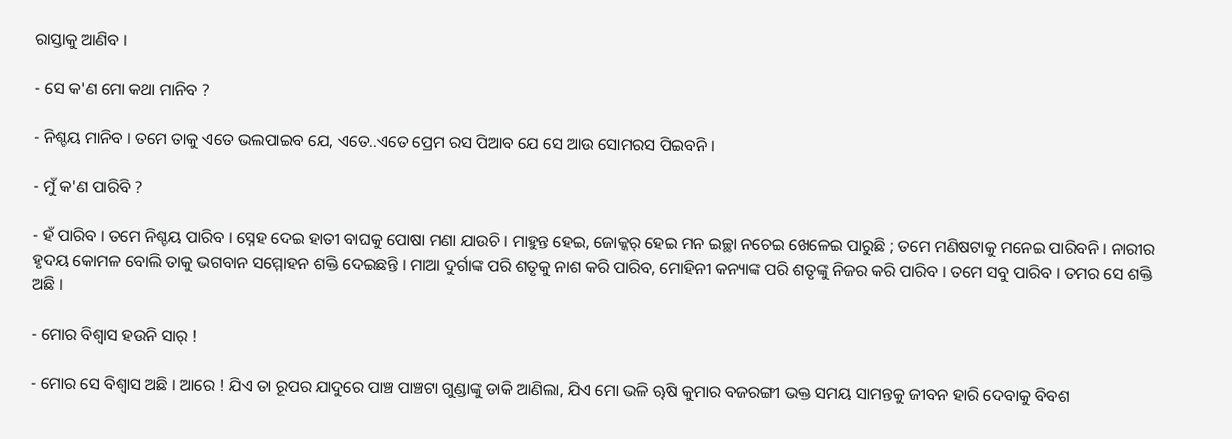ରାସ୍ତାକୁ ଆଣିବ ।

- ସେ କ'ଣ ମୋ କଥା ମାନିବ ?

- ନିଶ୍ଚୟ ମାନିବ । ତମେ ତାକୁ ଏତେ ଭଲପାଇବ ଯେ, ଏତେ..ଏତେ ପ୍ରେମ ରସ ପିଆବ ଯେ ସେ ଆଉ ସୋମରସ ପିଇବନି ।

- ମୁଁ କ'ଣ ପାରିବି ?

- ହଁ ପାରିବ । ତମେ ନିଶ୍ଚୟ ପାରିବ । ସ୍ନେହ ଦେଇ ହାତୀ ବାଘକୁ ପୋଷା ମଣା ଯାଉଚି । ମାହୁନ୍ତ ହେଇ, ଜୋକ୍କର୍ ହେଇ ମନ ଇଚ୍ଛା ନଚେଇ ଖେଳେଇ ପାରୁଛି ; ତମେ ମଣିଷଟାକୁ ମନେଇ ପାରିବନି । ନାରୀର ହୃଦୟ କୋମଳ ବୋଲି ତାକୁ ଭଗବାନ ସମ୍ମୋହନ ଶକ୍ତି ଦେଇଛନ୍ତି । ମାଆ ଦୁର୍ଗାଙ୍କ ପରି ଶତୃକୁ ନାଶ କରି ପାରିବ, ମୋହିନୀ କନ୍ୟାଙ୍କ ପରି ଶତୃଙ୍କୁ ନିଜର କରି ପାରିବ । ତମେ ସବୁ ପାରିବ । ତମର ସେ ଶକ୍ତି ଅଛି ।

- ମୋର ବିଶ୍ୱାସ ହଉନି ସାର୍ !

- ମୋର ସେ ବିଶ୍ୱାସ ଅଛି । ଆରେ ! ଯିଏ ତା ରୂପର ଯାଦୁରେ ପାଞ୍ଚ ପାଞ୍ଚଟା ଗୁଣ୍ଡାଙ୍କୁ ଡାକି ଆଣିଲା, ଯିଏ ମୋ ଭଳି ୠଷି କୁମାର ବଜରଙ୍ଗୀ ଭକ୍ତ ସମୟ ସାମନ୍ତକୁ ଜୀବନ ହାରି ଦେବାକୁ ବିବଶ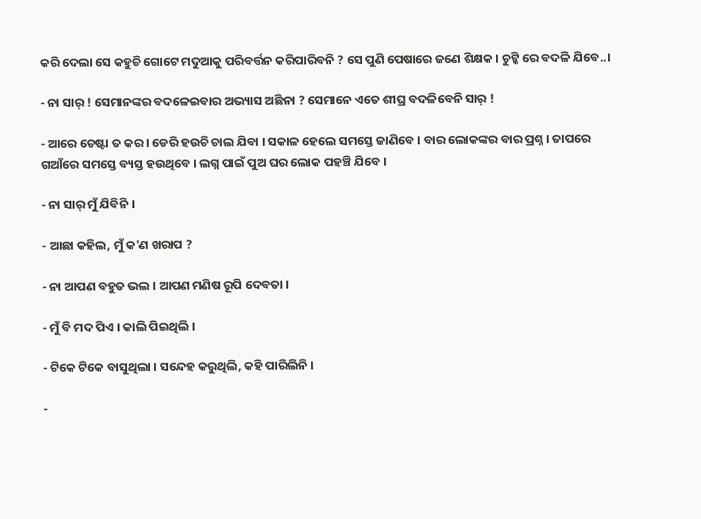କରି ଦେଲା ସେ କହୁଚି ଗୋଟେ ମଦୁଆକୁ ପରିବର୍ତ୍ତନ କରିପାରିବନି ? ସେ ପୁଣି ପେଷାରେ ଜଣେ ଶିକ୍ଷକ । ଚୁଟ୍କି ରେ ବଦଳି ଯିବେ..।

- ନା ସାର୍ ! ସେମାନଙ୍କର ବଦଳେଇବାର ଅଭ୍ୟାସ ଅଛିନା ? ସେମାନେ ଏତେ ଶୀଘ୍ର ବଦଳିବେନି ସାର୍ !

- ଆରେ ଚେଷ୍ଟା ତ କର । ଡେରି ହଉଚି ଚାଲ ଯିବା । ସକାଳ ହେଲେ ସମସ୍ତେ ଜାଣିବେ । ବାର ଲୋକଙ୍କର ବାର ପ୍ରଶ୍ନ । ତାପରେ ଗଆଁରେ ସମସ୍ତେ ବ୍ୟସ୍ତ ହଉଥିବେ । ଲଗ୍ନ ପାଇଁ ପୁଅ ଘର ଲୋକ ପହଞ୍ଚି ଯିବେ ।

- ନା ସାର୍ ମୁଁ ଯିବିନି ।

- ଆଛା କହିଲ, ମୁଁ କ'ଣ ଖରାପ ?

- ନା ଆପଣ ବହୁତ ଭଲ । ଆପଣ ମଣିଷ ରୂପି ଦେବତା ।

- ମୁଁ ବି ମଦ ପିଏ । କାଲି ପିଇଥିଲି ।

- ଟିକେ ଟିକେ ବାସୁଥିଲା । ସନ୍ଦେହ କରୁଥିଲି, କହି ପାରିଲିନି ।

-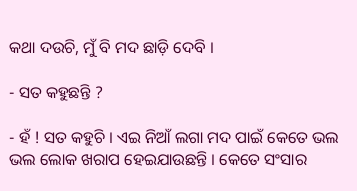କଥା ଦଉଚି, ମୁଁ ବି ମଦ ଛାଡ଼ି ଦେବି ।

- ସତ କହୁଛନ୍ତି ?

- ହଁ ! ସତ କହୁଚି । ଏଇ ନିଆଁ ଲଗା ମଦ ପାଇଁ କେତେ ଭଲ ଭଲ ଲୋକ ଖରାପ ହେଇଯାଉଛନ୍ତି । କେତେ ସଂସାର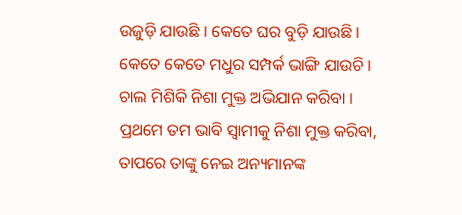ଉଜୁଡ଼ି ଯାଉଛି । କେତେ ଘର ବୁଡ଼ି ଯାଉଛି । କେତେ କେତେ ମଧୁର ସମ୍ପର୍କ ଭାଙ୍ଗି ଯାଉଚି । ଚାଲ ମିଶିକି ନିଶା ମୁକ୍ତ ଅଭିଯାନ କରିବା । ପ୍ରଥମେ ତମ ଭାବି ସ୍ୱାମୀକୁ ନିଶା ମୁକ୍ତ କରିବା, ତାପରେ ତାଙ୍କୁ ନେଇ ଅନ୍ୟମାନଙ୍କ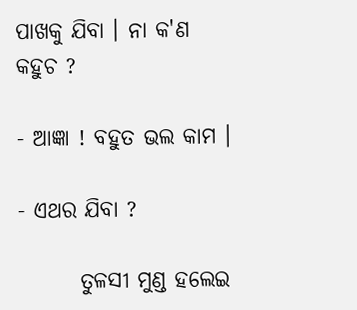ପାଖକୁ ଯିବା । ନା କ'ଣ କହୁଚ ?

- ଆଜ୍ଞା ! ବହୁତ ଭଲ କାମ ।

- ଏଥର ଯିବା ?

       ତୁଳସୀ ମୁଣ୍ଡ ହଲେଇ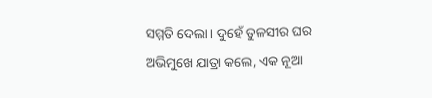ସମ୍ମତି ଦେଲା। ଦୁହେଁ ତୁଳସୀର ଘର ଅଭିମୁଖେ ଯାତ୍ରା କଲେ, ଏକ ନୂଆ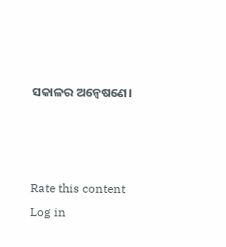ସକାଳର ଅନ୍ୱେଷଣେ।



Rate this content
Log in